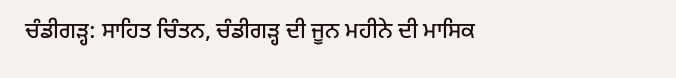ਚੰਡੀਗੜ੍ਹ: ਸਾਹਿਤ ਚਿੰਤਨ, ਚੰਡੀਗੜ੍ਹ ਦੀ ਜੂਨ ਮਹੀਨੇ ਦੀ ਮਾਸਿਕ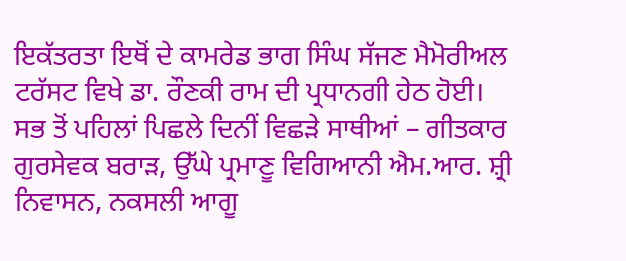ਇਕੱਤਰਤਾ ਇਥੋਂ ਦੇ ਕਾਮਰੇਡ ਭਾਗ ਸਿੰਘ ਸੱਜਣ ਮੈਮੋਰੀਅਲ ਟਰੱਸਟ ਵਿਖੇ ਡਾ. ਰੌਣਕੀ ਰਾਮ ਦੀ ਪ੍ਰਧਾਨਗੀ ਹੇਠ ਹੋਈ।
ਸਭ ਤੋਂ ਪਹਿਲਾਂ ਪਿਛਲੇ ਦਿਨੀਂ ਵਿਛੜੇ ਸਾਥੀਆਂ – ਗੀਤਕਾਰ ਗੁਰਸੇਵਕ ਬਰਾੜ, ਉੱਘੇ ਪ੍ਰਮਾਣੂ ਵਿਗਿਆਨੀ ਐਮ.ਆਰ. ਸ਼੍ਰੀ ਨਿਵਾਸਨ, ਨਕਸਲੀ ਆਗੂ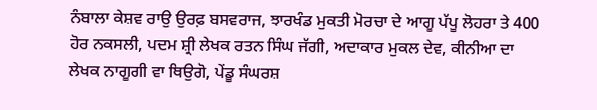ਨੰਬਾਲਾ ਕੇਸ਼ਵ ਰਾਉ ਉਰਫ਼ ਬਸਵਰਾਜ, ਝਾਰਖੰਡ ਮੁਕਤੀ ਮੋਰਚਾ ਦੇ ਆਗੂ ਪੱਪੂ ਲੋਹਰਾ ਤੇ 400 ਹੋਰ ਨਕਸਲੀ, ਪਦਮ ਸ਼੍ਰੀ ਲੇਖਕ ਰਤਨ ਸਿੰਘ ਜੱਗੀ, ਅਦਾਕਾਰ ਮੁਕਲ ਦੇਵ, ਕੀਨੀਆ ਦਾ ਲੇਖਕ ਨਾਗੂਗੀ ਵਾ ਥਿਉਗੋ, ਪੇਂਡੂ ਸੰਘਰਸ਼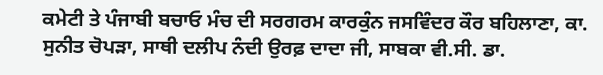ਕਮੇਟੀ ਤੇ ਪੰਜਾਬੀ ਬਚਾਓ ਮੰਚ ਦੀ ਸਰਗਰਮ ਕਾਰਕੁੰਨ ਜਸਵਿੰਦਰ ਕੌਰ ਬਹਿਲਾਣਾ, ਕਾ. ਸੁਨੀਤ ਚੋਪੜਾ, ਸਾਥੀ ਦਲੀਪ ਨੰਦੀ ਉਰਫ਼ ਦਾਦਾ ਜੀ, ਸਾਬਕਾ ਵੀ.ਸੀ. ਡਾ.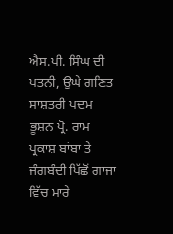ਐਸ.ਪੀ. ਸਿੰਘ ਦੀ ਪਤਨੀ, ਉਘੇ ਗਣਿਤ ਸਾਸ਼ਤਰੀ ਪਦਮ ਭੂਸ਼ਨ ਪ੍ਰੋ. ਰਾਮ ਪ੍ਰਕਾਸ਼ ਬਾਂਬਾ ਤੇ ਜੰਗਬੰਦੀ ਪਿੱਛੋਂ ਗਾਜਾ ਵਿੱਚ ਮਾਰੇ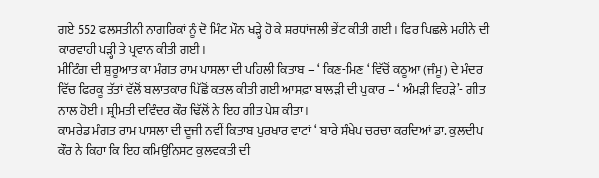ਗਏ 552 ਫਲਸਤੀਨੀ ਨਾਗਰਿਕਾਂ ਨੂੰ ਦੋ ਮਿੰਟ ਮੌਨ ਖੜ੍ਹੇ ਹੋ ਕੇ ਸ਼ਰਧਾਂਜਲੀ ਭੇਂਟ ਕੀਤੀ ਗਈ। ਫਿਰ ਪਿਛਲੇ ਮਹੀਨੇ ਦੀ ਕਾਰਵਾਹੀ ਪੜ੍ਹੀ ਤੇ ਪ੍ਰਵਾਨ ਕੀਤੀ ਗਈ।
ਮੀਟਿੰਗ ਦੀ ਸ਼ੁਰੂਆਤ ਕਾ ਮੰਗਤ ਰਾਮ ਪਾਸਲਾ ਦੀ ਪਹਿਲੀ ਕਿਤਾਬ – ‘ ਕਿਣ-ਮਿਣ ‘ ਵਿੱਚੋਂ ਕਠੂਆ (ਜੰਮੂ) ਦੇ ਮੰਦਰ ਵਿੱਚ ਫਿਰਕੂ ਤੱਤਾਂ ਵੱਲੋਂ ਬਲਾਤਕਾਰ ਪਿੱਛੋਂ ਕਤਲ ਕੀਤੀ ਗਈ ਆਸਫ਼ਾ ਬਾਲੜੀ ਦੀ ਪੁਕਾਰ – ‘ ਅੰਮੜੀ ਵਿਹੜੇ’- ਗੀਤ ਨਾਲ ਹੋਈ। ਸ਼੍ਰੀਮਤੀ ਦਵਿੰਦਰ ਕੌਰ ਢਿੱਲੋਂ ਨੇ ਇਹ ਗੀਤ ਪੇਸ਼ ਕੀਤਾ।
ਕਾਮਰੇਡ ਮੰਗਤ ਰਾਮ ਪਾਸਲਾ ਦੀ ਦੂਜੀ ਨਵੀਂ ਕਿਤਾਬ ਪੁਰਖਾਰ ਵਾਟਾਂ ‘ ਬਾਰੇ ਸੰਖੇਪ ਚਰਚਾ ਕਰਦਿਆਂ ਡਾ. ਕੁਲਦੀਪ ਕੌਰ ਨੇ ਕਿਹਾ ਕਿ ਇਹ ਕਮਿਉਨਿਸਟ ਕੁਲਵਕਤੀ ਦੀ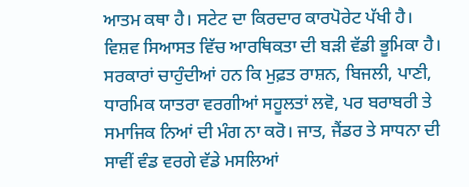ਆਤਮ ਕਥਾ ਹੈ। ਸਟੇਟ ਦਾ ਕਿਰਦਾਰ ਕਾਰਪੋਰੇਟ ਪੱਖੀ ਹੈ। ਵਿਸ਼ਵ ਸਿਆਸਤ ਵਿੱਚ ਆਰਥਿਕਤਾ ਦੀ ਬੜੀ ਵੱਡੀ ਭੂਮਿਕਾ ਹੈ। ਸਰਕਾਰਾਂ ਚਾਹੁੰਦੀਆਂ ਹਨ ਕਿ ਮੁਫ਼ਤ ਰਾਸ਼ਨ, ਬਿਜਲੀ, ਪਾਣੀ, ਧਾਰਮਿਕ ਯਾਤਰਾ ਵਰਗੀਆਂ ਸਹੂਲਤਾਂ ਲਵੋ, ਪਰ ਬਰਾਬਰੀ ਤੇ ਸਮਾਜਿਕ ਨਿਆਂ ਦੀ ਮੰਗ ਨਾ ਕਰੋ। ਜਾਤ, ਜੈਂਡਰ ਤੇ ਸਾਧਨਾ ਦੀ ਸਾਵੀਂ ਵੰਡ ਵਰਗੇ ਵੱਡੇ ਮਸਲਿਆਂ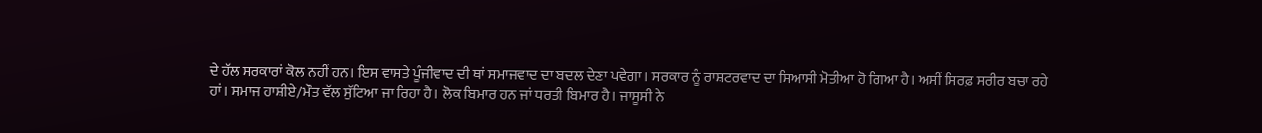ਦੇ ਹੱਲ ਸਰਕਾਰਾਂ ਕੋਲ ਨਹੀਂ ਹਨ। ਇਸ ਵਾਸਤੇ ਪੂੰਜੀਵਾਦ ਦੀ ਥਾਂ ਸਮਾਜਵਾਦ ਦਾ ਬਦਲ ਦੇਣਾ ਪਵੇਗਾ। ਸਰਕਾਰ ਨੂੰ ਰਾਸ਼ਟਰਵਾਦ ਦਾ ਸਿਆਸੀ ਮੋਤੀਆ ਹੋ ਗਿਆ ਹੈ। ਅਸੀਂ ਸਿਰਫ਼ ਸਰੀਰ ਬਚਾ ਰਹੇ ਹਾਂ। ਸਮਾਜ ਹਾਸ਼ੀਏ/ਮੌਤ ਵੱਲ ਸੁੱਟਿਆ ਜਾ ਰਿਹਾ ਹੈ। ਲੋਕ ਬਿਮਾਰ ਹਨ ਜਾਂ ਧਰਤੀ ਬਿਮਾਰ ਹੈ। ਜਾਸੂਸੀ ਨੇ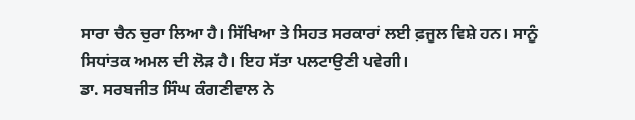ਸਾਰਾ ਚੈਨ ਚੁਰਾ ਲਿਆ ਹੈ। ਸਿੱਖਿਆ ਤੇ ਸਿਹਤ ਸਰਕਾਰਾਂ ਲਈ ਫ਼ਜੂਲ ਵਿਸ਼ੇ ਹਨ। ਸਾਨੂੰ ਸਿਧਾਂਤਕ ਅਮਲ ਦੀ ਲੋੜ ਹੈ। ਇਹ ਸੱਤਾ ਪਲਟਾਉਣੀ ਪਵੇਗੀ।
ਡਾ. ਸਰਬਜੀਤ ਸਿੰਘ ਕੰਗਣੀਵਾਲ ਨੇ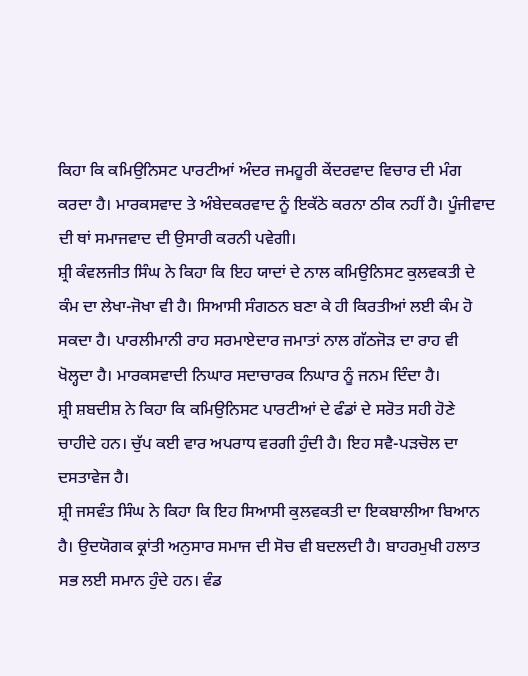ਕਿਹਾ ਕਿ ਕਮਿਉਨਿਸਟ ਪਾਰਟੀਆਂ ਅੰਦਰ ਜਮਹੂਰੀ ਕੇਂਦਰਵਾਦ ਵਿਚਾਰ ਦੀ ਮੰਗ ਕਰਦਾ ਹੈ। ਮਾਰਕਸਵਾਦ ਤੇ ਅੰਬੇਦਕਰਵਾਦ ਨੂੰ ਇਕੱਠੇ ਕਰਨਾ ਠੀਕ ਨਹੀਂ ਹੈ। ਪੂੰਜੀਵਾਦ ਦੀ ਥਾਂ ਸਮਾਜਵਾਦ ਦੀ ਉਸਾਰੀ ਕਰਨੀ ਪਵੇਗੀ।
ਸ਼੍ਰੀ ਕੰਵਲਜੀਤ ਸਿੰਘ ਨੇ ਕਿਹਾ ਕਿ ਇਹ ਯਾਦਾਂ ਦੇ ਨਾਲ ਕਮਿਉਨਿਸਟ ਕੁਲਵਕਤੀ ਦੇ ਕੰਮ ਦਾ ਲੇਖਾ-ਜੋਖਾ ਵੀ ਹੈ। ਸਿਆਸੀ ਸੰਗਠਨ ਬਣਾ ਕੇ ਹੀ ਕਿਰਤੀਆਂ ਲਈ ਕੰਮ ਹੋ ਸਕਦਾ ਹੈ। ਪਾਰਲੀਮਾਨੀ ਰਾਹ ਸਰਮਾਏਦਾਰ ਜਮਾਤਾਂ ਨਾਲ ਗੱਠਜੋੜ ਦਾ ਰਾਹ ਵੀ ਖੋਲ੍ਹਦਾ ਹੈ। ਮਾਰਕਸਵਾਦੀ ਨਿਘਾਰ ਸਦਾਚਾਰਕ ਨਿਘਾਰ ਨੂੰ ਜਨਮ ਦਿੰਦਾ ਹੈ।
ਸ਼੍ਰੀ ਸ਼ਬਦੀਸ਼ ਨੇ ਕਿਹਾ ਕਿ ਕਮਿਉਨਿਸਟ ਪਾਰਟੀਆਂ ਦੇ ਫੰਡਾਂ ਦੇ ਸਰੋਤ ਸਹੀ ਹੋਣੇ ਚਾਹੀਦੇ ਹਨ। ਚੁੱਪ ਕਈ ਵਾਰ ਅਪਰਾਧ ਵਰਗੀ ਹੁੰਦੀ ਹੈ। ਇਹ ਸਵੈ-ਪੜਚੋਲ ਦਾ ਦਸਤਾਵੇਜ ਹੈ।
ਸ਼੍ਰੀ ਜਸਵੰਤ ਸਿੰਘ ਨੇ ਕਿਹਾ ਕਿ ਇਹ ਸਿਆਸੀ ਕੁਲਵਕਤੀ ਦਾ ਇਕਬਾਲੀਆ ਬਿਆਨ ਹੈ। ਉਦਯੋਗਕ ਕ੍ਰਾਂਤੀ ਅਨੁਸਾਰ ਸਮਾਜ ਦੀ ਸੋਚ ਵੀ ਬਦਲਦੀ ਹੈ। ਬਾਹਰਮੁਖੀ ਹਲਾਤ ਸਭ ਲਈ ਸਮਾਨ ਹੁੰਦੇ ਹਨ। ਵੰਡ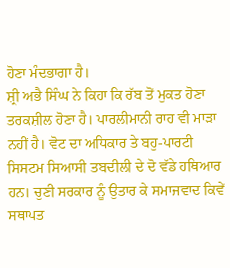ਹੋਣਾ ਮੰਦਭਾਗਾ ਹੈ।
ਸ਼੍ਰੀ ਅਭੈ ਸਿੰਘ ਨੇ ਕਿਹਾ ਕਿ ਰੱਬ ਤੋਂ ਮੁਕਤ ਹੋਣਾ ਤਰਕਸ਼ੀਲ ਹੋਣਾ ਹੈ। ਪਾਰਲੀਮਾਨੀ ਰਾਹ ਵੀ ਮਾੜਾ ਨਹੀਂ ਹੈ। ਵੋਟ ਦਾ ਅਧਿਕਾਰ ਤੇ ਬਹੁ-ਪਾਰਟੀ ਸਿਸਟਮ ਸਿਆਸੀ ਤਬਦੀਲੀ ਦੇ ਦੋ ਵੱਡੇ ਹਥਿਆਰ ਹਨ। ਚੁਣੀ ਸਰਕਾਰ ਨੂੰ ਉਤਾਰ ਕੇ ਸਮਾਜਵਾਦ ਕਿਵੇਂ ਸਥਾਪਤ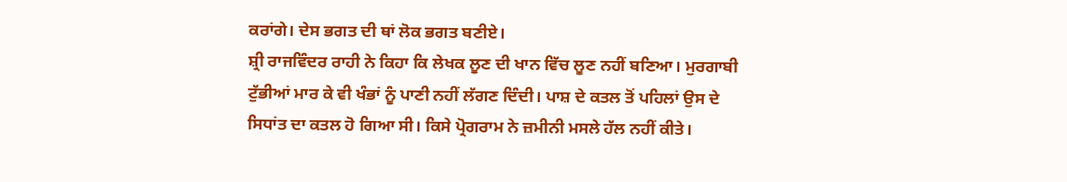ਕਰਾਂਗੇ। ਦੇਸ ਭਗਤ ਦੀ ਥਾਂ ਲੋਕ ਭਗਤ ਬਣੀਏ।
ਸ਼੍ਰੀ ਰਾਜਵਿੰਦਰ ਰਾਹੀ ਨੇ ਕਿਹਾ ਕਿ ਲੇਖਕ ਲੂਣ ਦੀ ਖਾਨ ਵਿੱਚ ਲੂਣ ਨਹੀਂ ਬਣਿਆ। ਮੁਰਗਾਬੀ ਟੁੱਭੀਆਂ ਮਾਰ ਕੇ ਵੀ ਖੰਭਾਂ ਨੂੰ ਪਾਣੀ ਨਹੀਂ ਲੱਗਣ ਦਿੰਦੀ। ਪਾਸ਼ ਦੇ ਕਤਲ ਤੋਂ ਪਹਿਲਾਂ ਉਸ ਦੇ ਸਿਧਾਂਤ ਦਾ ਕਤਲ ਹੋ ਗਿਆ ਸੀ। ਕਿਸੇ ਪ੍ਰੋਗਰਾਮ ਨੇ ਜ਼ਮੀਨੀ ਮਸਲੇ ਹੱਲ ਨਹੀਂ ਕੀਤੇ।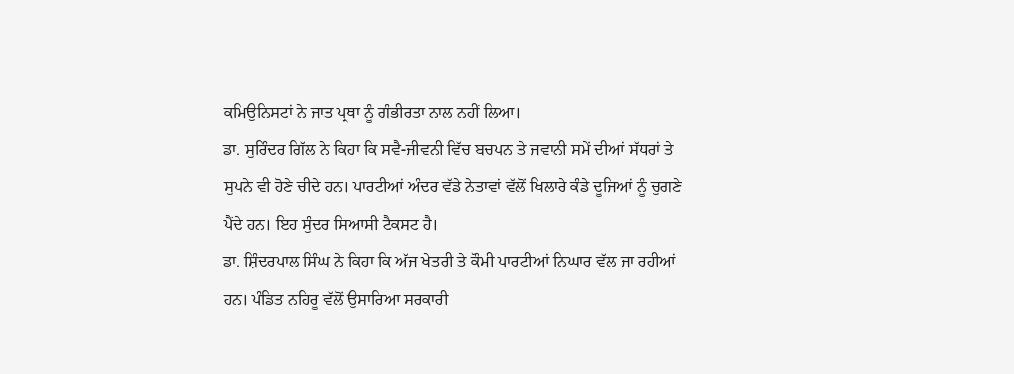ਕਮਿਉਨਿਸਟਾਂ ਨੇ ਜਾਤ ਪ੍ਰਥਾ ਨੂੰ ਗੰਭੀਰਤਾ ਨਾਲ ਨਹੀਂ ਲਿਆ।
ਡਾ. ਸੁਰਿੰਦਰ ਗਿੱਲ ਨੇ ਕਿਹਾ ਕਿ ਸਵੈ-ਜੀਵਨੀ ਵਿੱਚ ਬਚਪਨ ਤੇ ਜਵਾਨੀ ਸਮੇਂ ਦੀਆਂ ਸੱਧਰਾਂ ਤੇ ਸੁਪਨੇ ਵੀ ਹੋਣੇ ਚੀਦੇ ਹਨ। ਪਾਰਟੀਆਂ ਅੰਦਰ ਵੱਡੇ ਨੇਤਾਵਾਂ ਵੱਲੋਂ ਖਿਲਾਰੇ ਕੰਡੇ ਦੂਜਿਆਂ ਨੂੰ ਚੁਗਣੇ ਪੈਂਦੇ ਹਨ। ਇਹ ਸੁੰਦਰ ਸਿਆਸੀ ਟੈਕਸਟ ਹੈ।
ਡਾ. ਸ਼ਿੰਦਰਪਾਲ ਸਿੰਘ ਨੇ ਕਿਹਾ ਕਿ ਅੱਜ ਖੇਤਰੀ ਤੇ ਕੌਮੀ ਪਾਰਟੀਆਂ ਨਿਘਾਰ ਵੱਲ ਜਾ ਰਹੀਆਂ ਹਨ। ਪੰਡਿਤ ਨਹਿਰੂ ਵੱਲੋਂ ਉਸਾਰਿਆ ਸਰਕਾਰੀ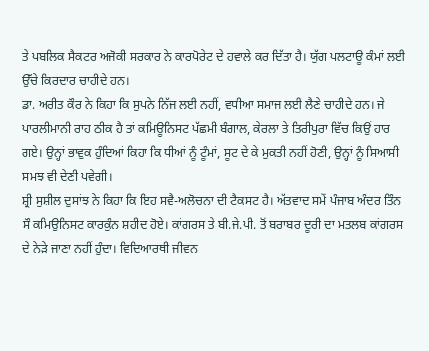ਤੇ ਪਬਲਿਕ ਸੈਕਟਰ ਅਜੋਕੀ ਸਰਕਾਰ ਨੇ ਕਾਰਪੋਰੇਟ ਦੇ ਹਵਾਲੇ ਕਰ ਦਿੱਤਾ ਹੈ। ਯੁੱਗ ਪਲਟਾਊ ਕੰਮਾਂ ਲਈ ਉੱਚੇ ਕਿਰਦਾਰ ਚਾਹੀਦੇ ਹਨ।
ਡਾ. ਅਰੀਤ ਕੌਰ ਨੇ ਕਿਹਾ ਕਿ ਸੁਪਨੇ ਨਿੱਜ ਲਈ ਨਹੀਂ, ਵਧੀਆ ਸਮਾਜ ਲਈ ਲੈਣੇ ਚਾਹੀਦੇ ਹਨ। ਜੇ ਪਾਰਲੀਮਾਨੀ ਰਾਹ ਠੀਕ ਹੈ ਤਾਂ ਕਮਿਊਨਿਸਟ ਪੱਛਮੀ ਬੰਗਾਲ, ਕੇਰਲਾ ਤੇ ਤਿਰੀਪੁਰਾ ਵਿੱਚ ਕਿਉਂ ਹਾਰ ਗਏ। ਉਨ੍ਹਾਂ ਭਾਵੁਕ ਹੁੰਦਿਆਂ ਕਿਹਾ ਕਿ ਧੀਆਂ ਨੂੰ ਟੂੰਮਾਂ, ਸੂਟ ਦੇ ਕੇ ਮੁਕਤੀ ਨਹੀਂ ਹੋਣੀ, ਉਨ੍ਹਾਂ ਨੂੰ ਸਿਆਸੀ ਸਮਝ ਵੀ ਦੇਣੀ ਪਵੇਗੀ।
ਸ਼੍ਰੀ ਸੁਸ਼ੀਲ ਦੁਸਾਂਝ ਨੇ ਕਿਹਾ ਕਿ ਇਹ ਸਵੈ-ਅਲੋਚਨਾ ਦੀ ਟੈਕਸਟ ਹੈ। ਅੱਤਵਾਦ ਸਮੇਂ ਪੰਜਾਬ ਅੰਦਰ ਤਿੰਨ ਸੌ ਕਮਿਉਨਿਸਟ ਕਾਰਕੁੰਨ ਸ਼ਹੀਦ ਹੋਏ। ਕਾਂਗਰਸ ਤੇ ਬੀ.ਜੇ.ਪੀ. ਤੋਂ ਬਰਾਬਰ ਦੂਰੀ ਦਾ ਮਤਲਬ ਕਾਂਗਰਸ ਦੇ ਨੇੜੇ ਜਾਣਾ ਨਹੀਂ ਹੁੰਦਾ। ਵਿਦਿਆਰਥੀ ਜੀਵਨ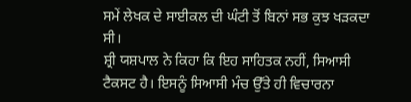ਸਮੇਂ ਲੇਖਕ ਦੇ ਸਾਈਕਲ ਦੀ ਘੰਟੀ ਤੋਂ ਬਿਨਾਂ ਸਭ ਕੁਝ ਖੜਕਦਾ ਸੀ।
ਸ਼੍ਰੀ ਯਸ਼ਪਾਲ ਨੇ ਕਿਹਾ ਕਿ ਇਹ ਸਾਹਿਤਕ ਨਹੀਂ, ਸਿਆਸੀ ਟੈਕਸਟ ਹੈ। ਇਸਨੂੰ ਸਿਆਸੀ ਮੰਚ ਉੱਤੇ ਹੀ ਵਿਚਾਰਨਾ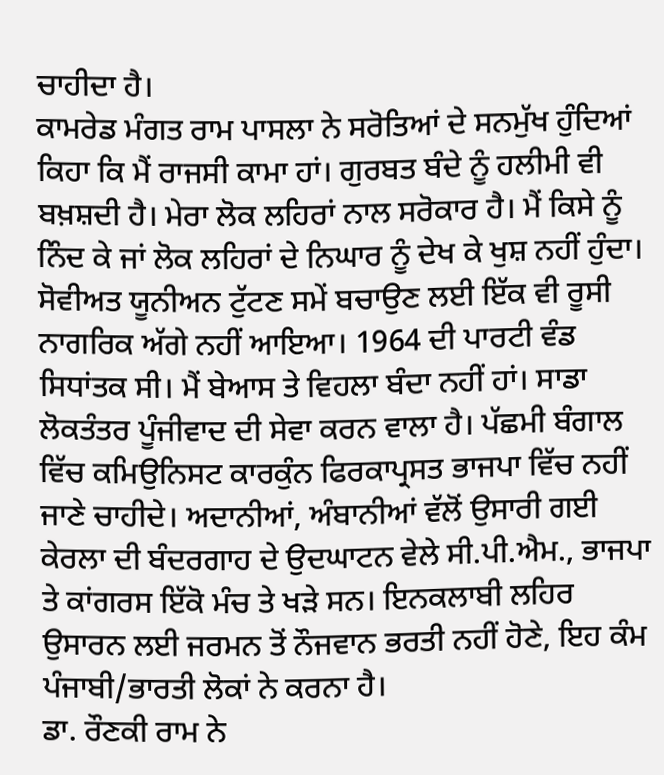ਚਾਹੀਦਾ ਹੈ।
ਕਾਮਰੇਡ ਮੰਗਤ ਰਾਮ ਪਾਸਲਾ ਨੇ ਸਰੋਤਿਆਂ ਦੇ ਸਨਮੁੱਖ ਹੁੰਦਿਆਂ ਕਿਹਾ ਕਿ ਮੈਂ ਰਾਜਸੀ ਕਾਮਾ ਹਾਂ। ਗੁਰਬਤ ਬੰਦੇ ਨੂੰ ਹਲੀਮੀ ਵੀ ਬਖ਼ਸ਼ਦੀ ਹੈ। ਮੇਰਾ ਲੋਕ ਲਹਿਰਾਂ ਨਾਲ ਸਰੋਕਾਰ ਹੈ। ਮੈਂ ਕਿਸੇ ਨੂੰ ਨਿੰਦ ਕੇ ਜਾਂ ਲੋਕ ਲਹਿਰਾਂ ਦੇ ਨਿਘਾਰ ਨੂੰ ਦੇਖ ਕੇ ਖੁਸ਼ ਨਹੀਂ ਹੁੰਦਾ। ਸੋਵੀਅਤ ਯੂਨੀਅਨ ਟੁੱਟਣ ਸਮੇਂ ਬਚਾਉਣ ਲਈ ਇੱਕ ਵੀ ਰੂਸੀ ਨਾਗਰਿਕ ਅੱਗੇ ਨਹੀਂ ਆਇਆ। 1964 ਦੀ ਪਾਰਟੀ ਵੰਡ ਸਿਧਾਂਤਕ ਸੀ। ਮੈਂ ਬੇਆਸ ਤੇ ਵਿਹਲਾ ਬੰਦਾ ਨਹੀਂ ਹਾਂ। ਸਾਡਾ ਲੋਕਤੰਤਰ ਪੂੰਜੀਵਾਦ ਦੀ ਸੇਵਾ ਕਰਨ ਵਾਲਾ ਹੈ। ਪੱਛਮੀ ਬੰਗਾਲ ਵਿੱਚ ਕਮਿਉਨਿਸਟ ਕਾਰਕੁੰਨ ਫਿਰਕਾਪ੍ਰਸਤ ਭਾਜਪਾ ਵਿੱਚ ਨਹੀਂ ਜਾਣੇ ਚਾਹੀਦੇ। ਅਦਾਨੀਆਂ, ਅੰਬਾਨੀਆਂ ਵੱਲੋਂ ਉਸਾਰੀ ਗਈ ਕੇਰਲਾ ਦੀ ਬੰਦਰਗਾਹ ਦੇ ਉਦਘਾਟਨ ਵੇਲੇ ਸੀ.ਪੀ.ਐਮ., ਭਾਜਪਾ ਤੇ ਕਾਂਗਰਸ ਇੱਕੋ ਮੰਚ ਤੇ ਖੜੇ ਸਨ। ਇਨਕਲਾਬੀ ਲਹਿਰ ਉਸਾਰਨ ਲਈ ਜਰਮਨ ਤੋਂ ਨੌਜਵਾਨ ਭਰਤੀ ਨਹੀਂ ਹੋਣੇ, ਇਹ ਕੰਮ ਪੰਜਾਬੀ/ਭਾਰਤੀ ਲੋਕਾਂ ਨੇ ਕਰਨਾ ਹੈ।
ਡਾ. ਰੌਣਕੀ ਰਾਮ ਨੇ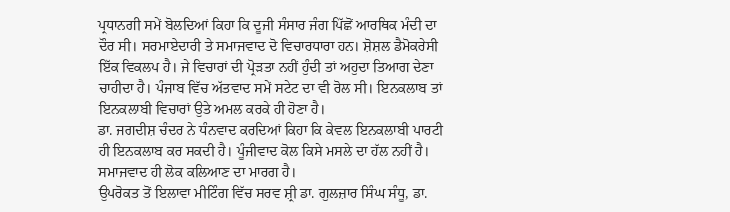ਪ੍ਰਧਾਨਗੀ ਸਮੇਂ ਬੋਲਦਿਆਂ ਕਿਹਾ ਕਿ ਦੂਜੀ ਸੰਸਾਰ ਜੰਗ ਪਿੱਛੋਂ ਆਰਥਿਕ ਮੰਦੀ ਦਾ ਦੌਰ ਸੀ। ਸਰਮਾਏਦਾਰੀ ਤੇ ਸਮਾਜਵਾਦ ਦੋ ਵਿਚਾਰਧਾਰਾ ਹਨ। ਸ਼ੋਸ਼ਲ ਡੈਮੋਕਰੇਸੀ ਇੱਕ ਵਿਕਲਪ ਹੈ। ਜੇ ਵਿਚਾਰਾਂ ਦੀ ਪ੍ਰੋੜਤਾ ਨਹੀਂ ਹੁੰਦੀ ਤਾਂ ਅਹੁਦਾ ਤਿਆਗ ਦੇਣਾ ਚਾਹੀਦਾ ਹੈ। ਪੰਜਾਬ ਵਿੱਚ ਅੱਤਵਾਦ ਸਮੇਂ ਸਟੇਟ ਦਾ ਵੀ ਰੋਲ ਸੀ। ਇਨਕਲਾਬ ਤਾਂ ਇਨਕਲਾਬੀ ਵਿਚਾਰਾਂ ਉਤੇ ਅਮਲ ਕਰਕੇ ਹੀ ਹੋਣਾ ਹੈ।
ਡਾ. ਜਗਦੀਸ਼ ਚੰਦਰ ਨੇ ਧੰਨਵਾਦ ਕਰਦਿਆਂ ਕਿਹਾ ਕਿ ਕੇਵਲ ਇਨਕਲਾਬੀ ਪਾਰਟੀ ਹੀ ਇਨਕਲਾਬ ਕਰ ਸਕਦੀ ਹੈ। ਪੂੰਜੀਵਾਦ ਕੋਲ ਕਿਸੇ ਮਸਲੇ ਦਾ ਹੱਲ ਨਹੀਂ ਹੈ। ਸਮਾਜਵਾਦ ਹੀ ਲੋਕ ਕਲਿਆਣ ਦਾ ਮਾਰਗ ਹੈ।
ਉਪਰੋਕਤ ਤੋਂ ਇਲਾਵਾ ਮੀਟਿੰਗ ਵਿੱਚ ਸਰਵ ਸ਼੍ਰੀ ਡਾ. ਗੁਲਜ਼ਾਰ ਸਿੰਘ ਸੰਧੂ, ਡਾ.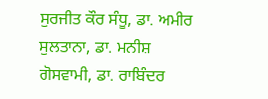ਸੁਰਜੀਤ ਕੌਰ ਸੰਧੂ, ਡਾ. ਅਮੀਰ ਸੁਲਤਾਨਾ, ਡਾ. ਮਨੀਸ਼ ਗੋਸਵਾਮੀ, ਡਾ. ਰਾਬਿੰਦਰ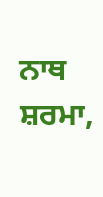ਨਾਥ ਸ਼ਰਮਾ,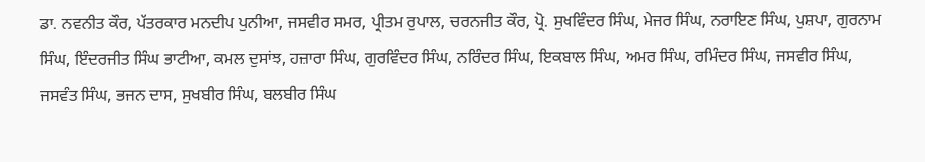ਡਾ. ਨਵਨੀਤ ਕੌਰ, ਪੱਤਰਕਾਰ ਮਨਦੀਪ ਪੁਨੀਆ, ਜਸਵੀਰ ਸਮਰ, ਪ੍ਰੀਤਮ ਰੁਪਾਲ, ਚਰਨਜੀਤ ਕੌਰ, ਪ੍ਰੋ. ਸੁਖਵਿੰਦਰ ਸਿੰਘ, ਮੇਜਰ ਸਿੰਘ, ਨਰਾਇਣ ਸਿੰਘ, ਪੁਸ਼ਪਾ, ਗੁਰਨਾਮ ਸਿੰਘ, ਇੰਦਰਜੀਤ ਸਿੰਘ ਭਾਟੀਆ, ਕਮਲ ਦੁਸਾਂਝ, ਹਜ਼ਾਰਾ ਸਿੰਘ, ਗੁਰਵਿੰਦਰ ਸਿੰਘ, ਨਰਿੰਦਰ ਸਿੰਘ, ਇਕਬਾਲ ਸਿੰਘ, ਅਮਰ ਸਿੰਘ, ਰਮਿੰਦਰ ਸਿੰਘ, ਜਸਵੀਰ ਸਿੰਘ, ਜਸਵੰਤ ਸਿੰਘ, ਭਜਨ ਦਾਸ, ਸੁਖਬੀਰ ਸਿੰਘ, ਬਲਬੀਰ ਸਿੰਘ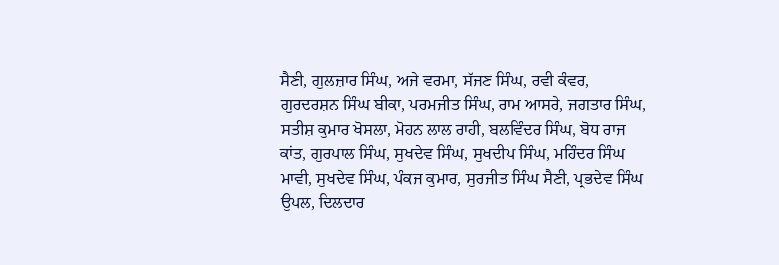ਸੈਣੀ, ਗੁਲਜ਼ਾਰ ਸਿੰਘ, ਅਜੇ ਵਰਮਾ, ਸੱਜਣ ਸਿੰਘ, ਰਵੀ ਕੰਵਰ, ਗੁਰਦਰਸ਼ਨ ਸਿੰਘ ਬੀਕਾ, ਪਰਮਜੀਤ ਸਿੰਘ, ਰਾਮ ਆਸਰੇ, ਜਗਤਾਰ ਸਿੰਘ, ਸਤੀਸ਼ ਕੁਮਾਰ ਖੋਸਲਾ, ਮੋਹਨ ਲਾਲ ਰਾਹੀ, ਬਲਵਿੰਦਰ ਸਿੰਘ, ਬੋਧ ਰਾਜ ਕਾਂਤ, ਗੁਰਪਾਲ ਸਿੰਘ, ਸੁਖਦੇਵ ਸਿੰਘ, ਸੁਖਦੀਪ ਸਿੰਘ, ਮਹਿੰਦਰ ਸਿੰਘ ਮਾਵੀ, ਸੁਖਦੇਵ ਸਿੰਘ, ਪੰਕਜ ਕੁਮਾਰ, ਸੁਰਜੀਤ ਸਿੰਘ ਸੈਣੀ, ਪ੍ਰਭਦੇਵ ਸਿੰਘ ਉਪਲ, ਦਿਲਦਾਰ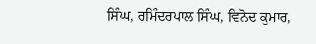ਸਿੰਘ, ਰਮਿੰਦਰਪਾਲ ਸਿੰਘ, ਵਿਨੋਦ ਕੁਮਾਰ,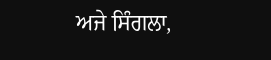ਅਜੇ ਸਿੰਗਲਾ,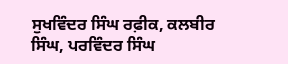ਸੁਖਵਿੰਦਰ ਸਿੰਘ ਰਫ਼ੀਕ, ਕਲਬੀਰ ਸਿੰਘ, ਪਰਵਿੰਦਰ ਸਿੰਘ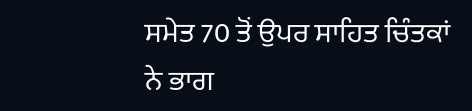ਸਮੇਤ 70 ਤੋਂ ਉਪਰ ਸਾਹਿਤ ਚਿੰਤਕਾਂ ਨੇ ਭਾਗ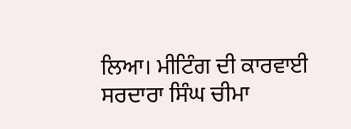ਲਿਆ। ਮੀਟਿੰਗ ਦੀ ਕਾਰਵਾਈ ਸਰਦਾਰਾ ਸਿੰਘ ਚੀਮਾ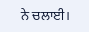ਨੇ ਚਲਾਈ।